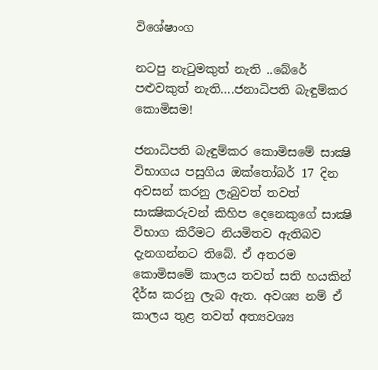විශේෂාංග

නටපු නැටුමකුත් නැති ..බේරේ පළුවකුත් නැති….ජනාධිපති බැඳුම්කර කොමිසම!

ජනාධිපති බැඳුම්කර කොමිසමේ සාක්‍ෂි විභාගය පසුගිය ඔක්‌තෝබර් 17 දින අවසන් කරනු ලැබුවත් තවත් සාක්‍ෂිකරුවන් කිහිප දෙනෙකුගේ සාක්‍ෂි විභාග කිරීමට නියමිතව ඇතිබව දැනගන්නට තිබේ. ඒ අතරම කොමිසමේ කාලය තවත් සති හයකින් දීර්ඝ කරනු ලැබ ඇත. අවශ්‍ය නම් ඒ කාලය තුළ තවත් අත්‍යවශ්‍ය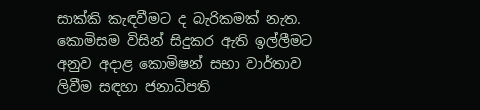සාක්‌කි කැඳවීමට ද බැරිකමක්‌ නැත. කොමිසම විසින් සිදුකර ඇති ඉල්ලීමට අනුව අදාළ කොමිෂන් සභා වාර්තාව ලිවීම සඳහා ජනාධිපති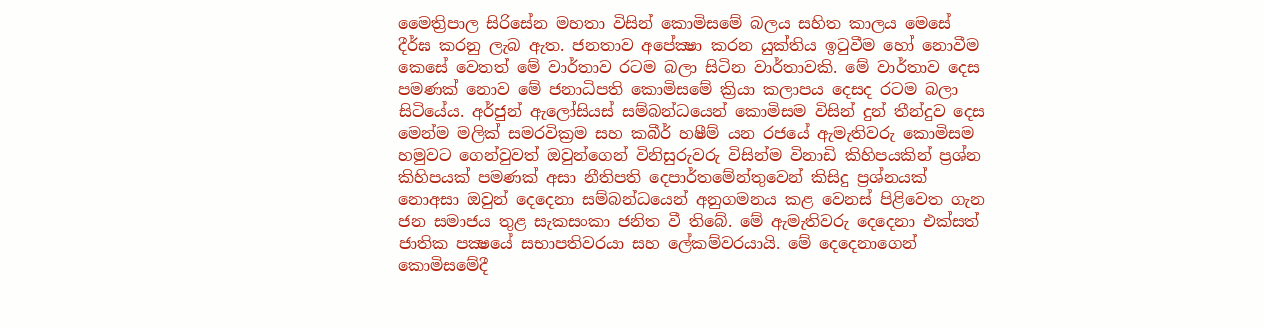මෛත්‍රිපාල සිරිසේන මහතා විසින් කොමිසමේ බලය සහිත කාලය මෙසේ දීර්ඝ කරනු ලැබ ඇත. ජනතාව අපේක්‍ෂා කරන යුක්‌තිය ඉටුවීම හෝ නොවීම කෙසේ වෙතත් මේ වාර්තාව රටම බලා සිටින වාර්තාවකි. මේ වාර්තාව දෙස පමණක්‌ නොව මේ ජනාධිපති කොමිසමේ ක්‍රියා කලාපය දෙසද රටම බලා සිටියේය. අර්ජුන් ඇලෝසියස්‌ සම්බන්ධයෙන් කොමිසම විසින් දුන් තීන්දුව දෙස මෙන්ම මලික්‌ සමරවික්‍රම සහ කබීර් හෂීම් යන රජයේ ඇමැතිවරු කොමිසම හමුවට ගෙන්වුවත් ඔවුන්ගෙන් විනිසුරුවරු විසින්ම විනාඩි කිහිපයකින් ප්‍රශ්න කිහිපයක්‌ පමණක්‌ අසා නීතිපති දෙපාර්තමේන්තුවෙන් කිසිදු ප්‍රශ්නයක්‌ නොඅසා ඔවුන් දෙදෙනා සම්බන්ධයෙන් අනුගමනය කළ වෙනස්‌ පිළිවෙත ගැන ජන සමාජය තුළ සැකසංකා ජනිත වී තිබේ. මේ ඇමැතිවරු දෙදෙනා එක්‌සත් ජාතික පක්‍ෂයේ සභාපතිවරයා සහ ලේකම්වරයායි. මේ දෙදෙනාගෙන් කොමිසමේදී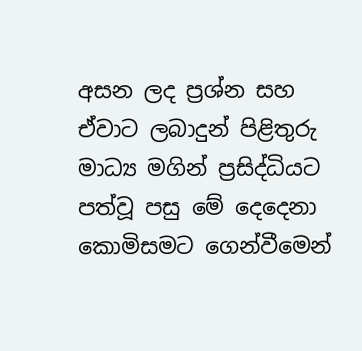අසන ලද ප්‍රශ්න සහ ඒවාට ලබාදුන් පිළිතුරු මාධ්‍ය මගින් ප්‍රසිද්ධියට පත්වූ පසු මේ දෙදෙනා කොමිසමට ගෙන්වීමෙන්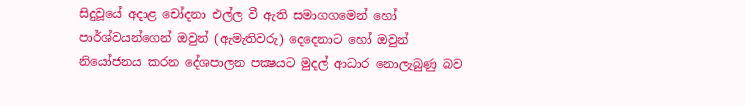සිදුවූයේ අදාළ චෝදනා එල්ල වී ඇති සමාගගමෙන් හෝ පාර්ශ්වයන්ගෙන් ඔවුන් (ඇමැතිවරු) දෙදෙනාට හෝ ඔවුන් නියෝජනය කරන දේශපාලන පක්‍ෂයට මුදල් ආධාර නොලැබුණු බව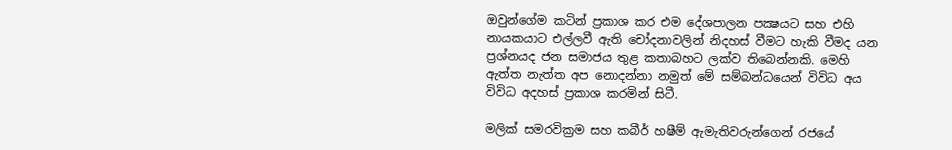ඔවුන්ගේම කටින් ප්‍රකාශ කර එම දේශපාලන පක්‍ෂයට සහ එහි නායකයාට එල්ලවී ඇති චෝදනාවලින් නිදහස්‌ වීමට හැකි වීමද යන ප්‍රශ්නයද ජන සමාජය තුළ කතාබහට ලක්‌ව තිබෙන්නකි. මෙහි ඇත්ත නැත්ත අප නොදන්නා නමුත් මේ සම්බන්ධයෙන් විවිධ අය විවිධ අදහස්‌ ප්‍රකාශ කරමින් සිටී.

මලික්‌ සමරවික්‍රම සහ කබීර් හෂීම් ඇමැතිවරුන්ගෙන් රජයේ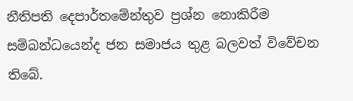නීතිපති දෙපාර්තමේන්තුව ප්‍රශ්න නොකිරීම සම්බන්ධයෙන්ද ජන සමාජය තුළ බලවත් විවේචන තිබේ.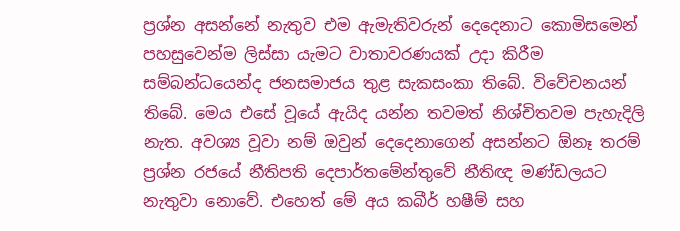ප්‍රශ්න අසන්නේ නැතුව එම ඇමැතිවරුන් දෙදෙනාට කොමිසමෙන් පහසුවෙන්ම ලිස්‌සා යැමට වාතාවරණයක්‌ උදා කිරීම සම්බන්ධයෙන්ද ජනසමාජය තුළ සැකසංකා තිබේ. විවේචනයන් තිබේ. මෙය එසේ වූයේ ඇයිද යන්න තවමත් නිශ්චිතවම පැහැදිලි නැත. අවශ්‍ය වූවා නම් ඔවුන් දෙදෙනාගෙන් අසන්නට ඕනෑ තරම් ප්‍රශ්න රජයේ නීතිපති දෙපාර්තමේන්තුවේ නීතිඥ මණ්‌ඩලයට නැතුවා නොවේ. එහෙත් මේ අය කබීර් හෂීම් සහ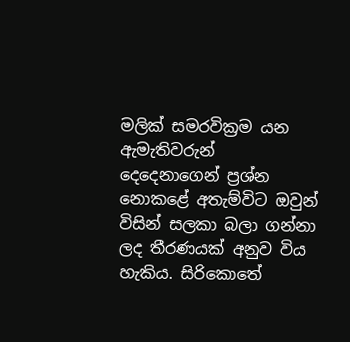මලික්‌ සමරවික්‍රම යන ඇමැතිවරුන් දෙදෙනාගෙන් ප්‍රශ්න නොකළේ අතැම්විට ඔවුන් විසින් සලකා බලා ගන්නා ලද තීරණයක්‌ අනුව විය හැකිය. සිරිකොතේ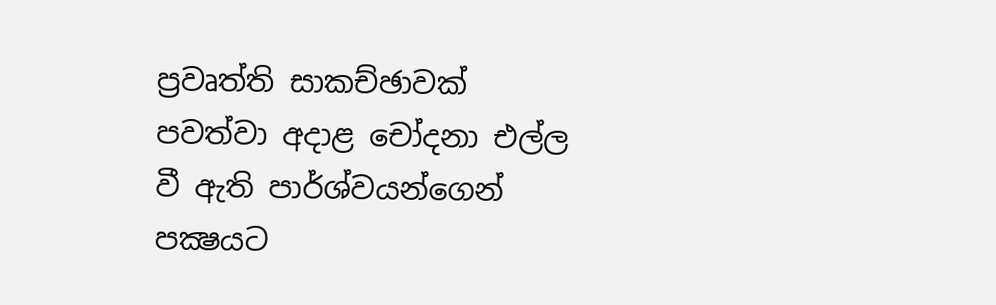ප්‍රවෘත්ති සාකච්ඡාවක්‌ පවත්වා අදාළ චෝදනා එල්ල වී ඇති පාර්ශ්වයන්ගෙන් පක්‍ෂයට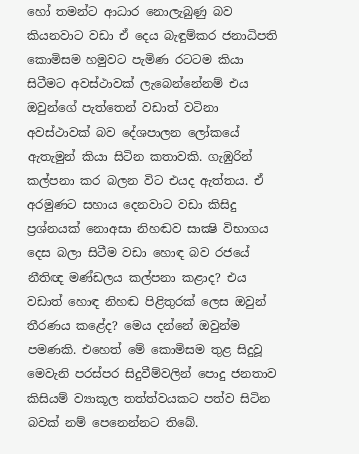හෝ තමන්ට ආධාර නොලැබුණු බව කියනවාට වඩා ඒ දෙය බැඳුම්කර ජනාධිපති කොමිසම හමුවට පැමිණ රටටම කියා සිටීමට අවස්‌ථාවක්‌ ලැබෙන්නේනම් එය ඔවුන්ගේ පැත්තෙන් වඩාත් වටිනා අවස්‌ථාවක්‌ බව දේශපාලන ලෝකයේ ඇතැමුන් කියා සිටින කතාවකි. ගැඹුරින් කල්පනා කර බලන විට එයද ඇත්තය. ඒ අරමුණට සහාය දෙනවාට වඩා කිසිදු ප්‍රශ්නයක්‌ නොඅසා නිහඬව සාක්‍ෂි විභාගය දෙස බලා සිටීම වඩා හොඳ බව රජයේ නීතිඥ මණ්‌ඩලය කල්පනා කළාද? එය වඩාත් හොඳ නිහඬ පිළිතුරක්‌ ලෙස ඔවුන් තීරණය කළේද? මෙය දන්නේ ඔවුන්ම පමණකි. එහෙත් මේ කොමිසම තුළ සිදුවූ මෙවැනි පරස්‌පර සිදුවීම්වලින් පොදු ජනතාව කිසියම් ව්‍යාකූල තත්ත්වයකට පත්ව සිටින බවක්‌ නම් පෙනෙන්නට තිබේ.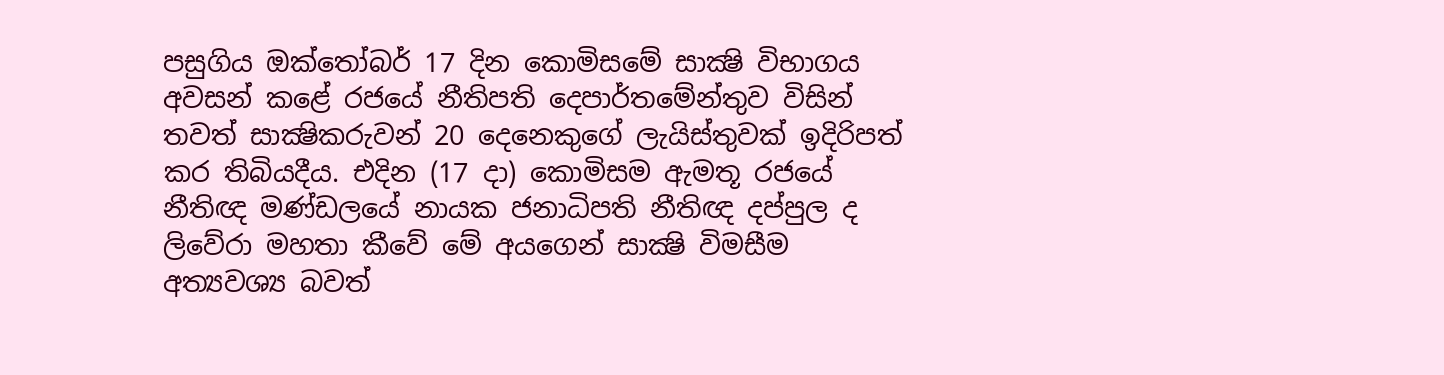පසුගිය ඔක්‌තෝබර් 17 දින කොමිසමේ සාක්‍ෂි විභාගය අවසන් කළේ රජයේ නීතිපති දෙපාර්තමේන්තුව විසින් තවත් සාක්‍ෂිකරුවන් 20 දෙනෙකුගේ ලැයිස්‌තුවක්‌ ඉදිරිපත් කර තිබියදීය. එදින (17 දා) කොමිසම ඇමතූ රජයේ නීතිඥ මණ්‌ඩලයේ නායක ජනාධිපති නීතිඥ දප්පුල ද ලිවේරා මහතා කීවේ මේ අයගෙන් සාක්‍ෂි විමසීම අත්‍යවශ්‍ය බවත්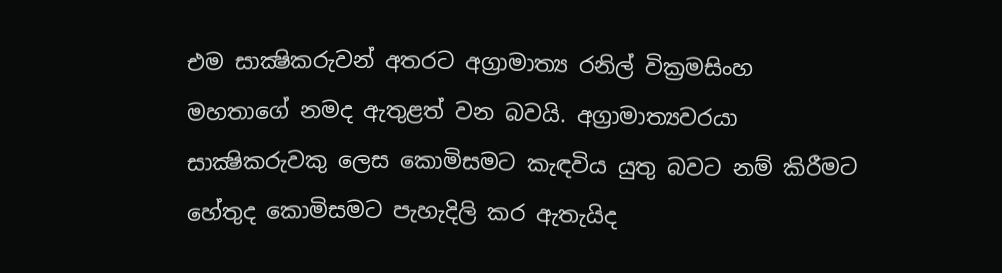එම සාක්‍ෂිකරුවන් අතරට අග්‍රාමාත්‍ය රනිල් වික්‍රමසිංහ මහතාගේ නමද ඇතුළත් වන බවයි. අග්‍රාමාත්‍යවරයා සාක්‍ෂිකරුවකු ලෙස කොමිසමට කැඳවිය යුතු බවට නම් කිරීමට හේතුද කොමිසමට පැහැදිලි කර ඇතැයිද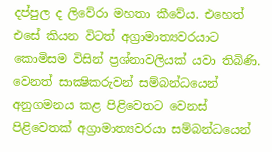දප්පුල ද ලිවේරා මහතා කීවේය. එහෙත් එසේ කියන විටත් අග්‍රාමාත්‍යවරයාට කොමිසම විසින් ප්‍රශ්නාවලියක්‌ යවා තිබිණි. වෙනත් සාක්‍ෂිකරුවන් සම්බන්ධයෙන් අනුගමනය කළ පිළිවෙතට වෙනස්‌ පිළිවෙතක්‌ අග්‍රාමාත්‍යවරයා සම්බන්ධයෙන්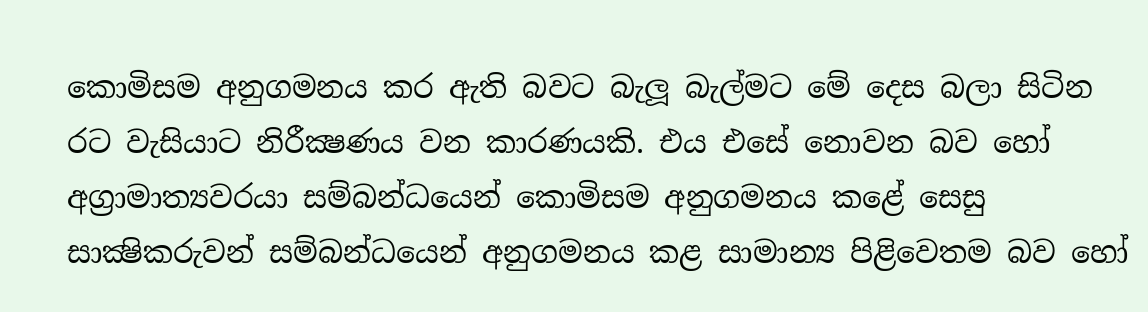කොමිසම අනුගමනය කර ඇති බවට බැලූ බැල්මට මේ දෙස බලා සිටින රට වැසියාට නිරීක්‍ෂණය වන කාරණයකි. එය එසේ නොවන බව හෝ අග්‍රාමාත්‍යවරයා සම්බන්ධයෙන් කොමිසම අනුගමනය කළේ සෙසු සාක්‍ෂිකරුවන් සම්බන්ධයෙන් අනුගමනය කළ සාමාන්‍ය පිළිවෙතම බව හෝ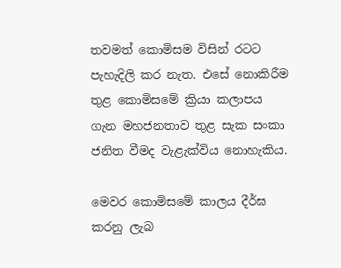තවමත් කොමිසම විසින් රටට පැහැදිලි කර නැත. එසේ නොකිරීම තුළ කොමිසමේ ක්‍රියා කලාපය ගැන මහජනතාව තුළ සැක සංකා ජනිත වීමද වැළැක්‌විය නොහැකිය.

මෙවර කොමිසමේ කාලය දීර්ඝ කරනු ලැබ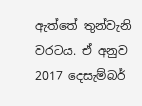ඇත්තේ තුන්වැනි වරටය. ඒ අනුව 2017 දෙසැම්බර්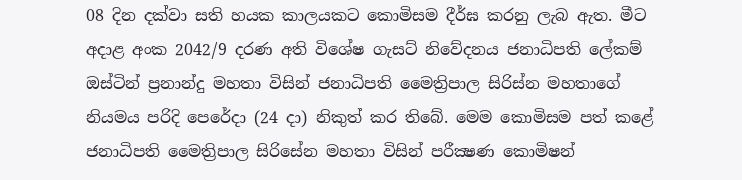08 දින දක්‌වා සති හයක කාලයකට කොමිසම දීර්ඝ කරනු ලැබ ඇත. මීට අදාළ අංක 2042/9 දරණ අති විශේෂ ගැසට්‌ නිවේදනය ජනාධිපති ලේකම් ඔස්‌ටින් ප්‍රනාන්දු මහතා විසින් ජනාධිපති මෛත්‍රිපාල සිරිස්‌න මහතාගේ නියමය පරිදි පෙරේදා (24 දා) නිකුත් කර තිබේ. මෙම කොමිසම පත් කළේ ජනාධිපති මෛත්‍රිපාල සිරිසේන මහතා විසින් පරීක්‍ෂණ කොමිෂන්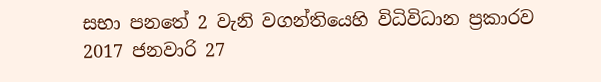සභා පනතේ 2 වැනි වගන්තියෙහි විධිවිධාන ප්‍රකාරව 2017 ජනවාරි 27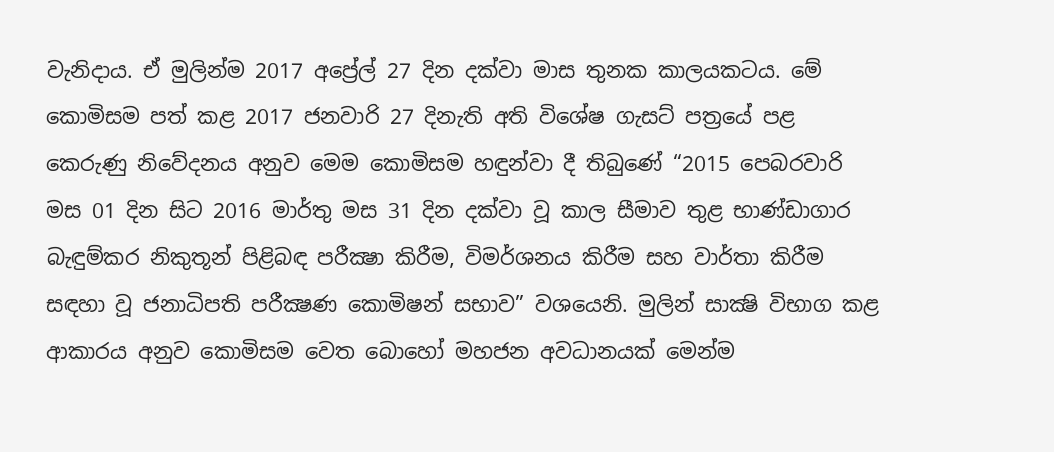වැනිදාය. ඒ මුලින්ම 2017 අප්‍රේල් 27 දින දක්‌වා මාස තුනක කාලයකටය. මේ කොමිසම පත් කළ 2017 ජනවාරි 27 දිනැති අති විශේෂ ගැසට්‌ පත්‍රයේ පළ කෙරුණු නිවේදනය අනුව මෙම කොමිසම හඳුන්වා දී තිබුණේ “2015 පෙබරවාරි මස 01 දින සිට 2016 මාර්තු මස 31 දින දක්‌වා වූ කාල සීමාව තුළ භාණ්‌ඩාගාර බැඳුම්කර නිකුතූන් පිළිබඳ පරීක්‍ෂා කිරීම, විමර්ශනය කිරීම සහ වාර්තා කිරීම සඳහා වූ ජනාධිපති පරීක්‍ෂණ කොමිෂන් සභාව” වශයෙනි. මුලින් සාක්‍ෂි විභාග කළ ආකාරය අනුව කොමිසම වෙත බොහෝ මහජන අවධානයක්‌ මෙන්ම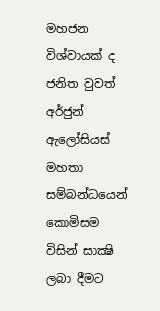මහජන විශ්වායක්‌ ද ජනිත වුවත් අර්ජුන් ඇලෝසියස්‌ මහතා සම්බන්ධයෙන් කොමිසම විසින් සාක්‍ෂි ලබා දීමට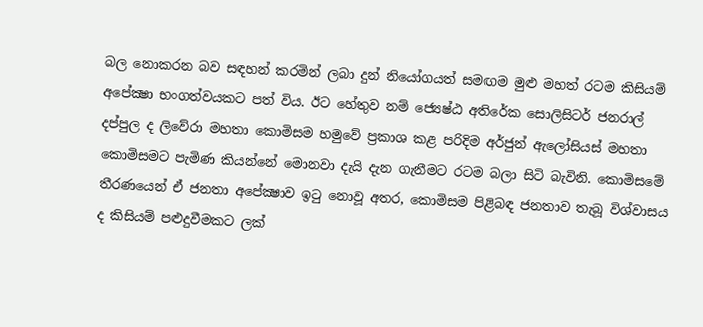බල නොකරන බව සඳහන් කරමින් ලබා දුන් නියෝගයත් සමඟම මුළු මහත් රටම කිසියම් අපේක්‍ෂා භංගත්වයකට පත් විය. ඊට හේතුව නම් ජ්‍යෙෂ්ඨ අතිරේක සොලිසිටර් ජනරාල් දප්පුල ද ලිවේරා මහතා කොමිසම හමුවේ ප්‍රකාශ කළ පරිදිම අර්ජුන් ඇලෝසියස්‌ මහතා කොමිසමට පැමිණ කියන්නේ මොනවා දැයි දැන ගැනීමට රටම බලා සිටි බැවිනි. කොමිසමේ තීරණයෙන් ඒ ජනතා අපේක්‍ෂාව ඉටු නොවූ අතර, කොමිසම පිළිබඳ ජනතාව තැබූ විශ්වාසය ද කිසියම් පළුදුවීමකට ලක්‌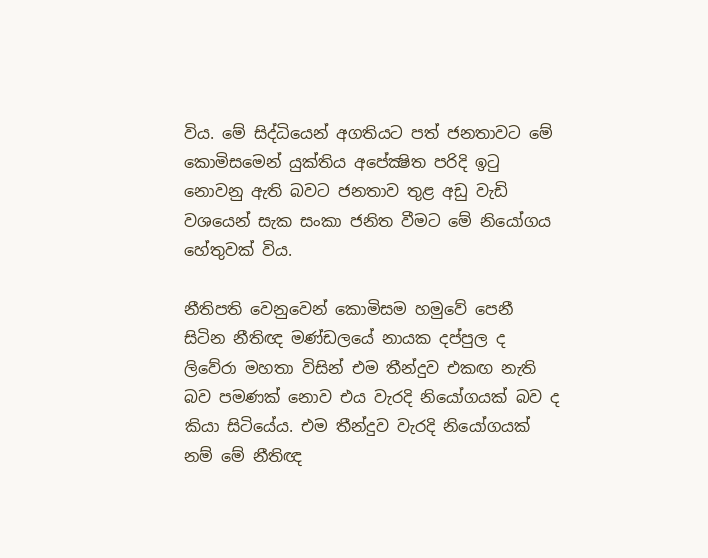විය. මේ සිද්ධියෙන් අගතියට පත් ජනතාවට මේ කොමිසමෙන් යුක්‌තිය අපේක්‍ෂිත පරිදි ඉටු නොවනු ඇති බවට ජනතාව තුළ අඩු වැඩි වශයෙන් සැක සංකා ජනිත වීමට මේ නියෝගය හේතුවක්‌ විය.

නීතිපති වෙනුවෙන් කොමිසම හමුවේ පෙනී සිටින නීතිඥ මණ්‌ඩලයේ නායක දප්පුල ද ලිවේරා මහතා විසින් එම තීන්දුව එකඟ නැති බව පමණක්‌ නොව එය වැරදි නියෝගයක්‌ බව ද කියා සිටියේය. එම තීන්දුව වැරදි නියෝගයක්‌ නම් මේ නීතිඥ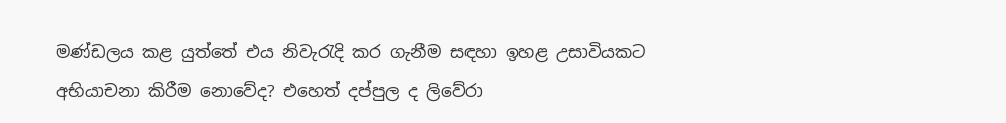මණ්‌ඩලය කළ යුත්තේ එය නිවැරැදි කර ගැනීම සඳහා ඉහළ උසාවියකට අභියාචනා කිරීම නොවේද? එහෙත් දප්පුල ද ලිවේරා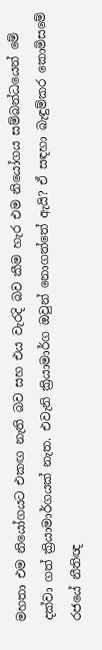මහතා එම නියෝගයට එකඟ නැති බව සහ එය වැරදි බව කීම හැර එම නියෝගය සම්බන්ධයෙන් මේ දක්‌වා ගත් ක්‍රියාමාර්ගයක්‌ නැත. එවැනි ක්‍රියාමාර්ග ඔවුන් නොගත්තේ ඇයි? ඒ සඳහා බැඳුම්කර කොමිසමේ රජයේ නීතිඥ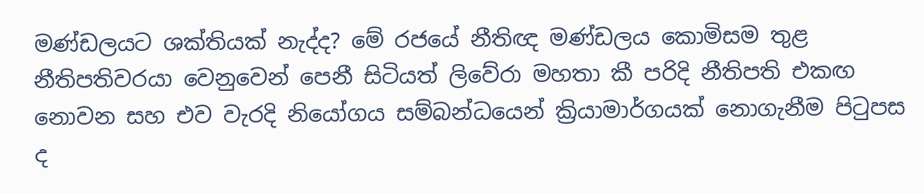මණ්‌ඩලයට ශක්‌තියක්‌ නැද්ද? මේ රජයේ නීතිඥ මණ්‌ඩලය කොමිසම තුළ නීතිපතිවරයා වෙනුවෙන් පෙනී සිටියත් ලිවේරා මහතා කී පරිදි නීතිපති එකඟ නොවන සහ එව වැරදි නියෝගය සම්බන්ධයෙන් ක්‍රියාමාර්ගයක්‌ නොගැනීම පිටුපස ද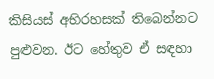කිසියස්‌ අභිරහසක්‌ තිබෙන්නට පුළුවන. ඊට හේතුව ඒ සඳහා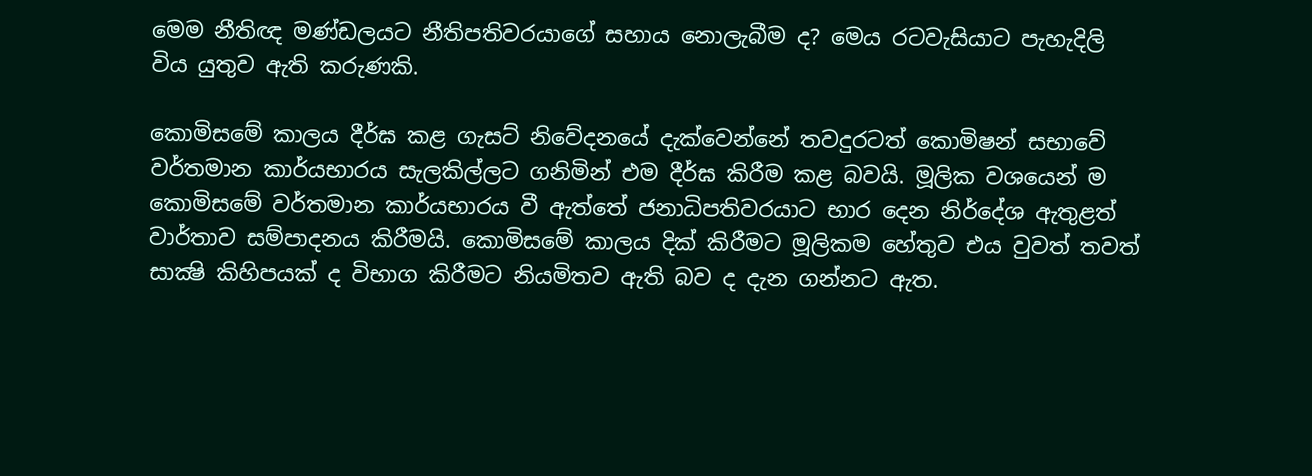මෙම නීතිඥ මණ්‌ඩලයට නීතිපතිවරයාගේ සහාය නොලැබීම ද? මෙය රටවැසියාට පැහැදිලි විය යුතුව ඇති කරුණකි.

කොමිසමේ කාලය දීර්ඝ කළ ගැසට්‌ නිවේදනයේ දැක්‌වෙන්නේ තවදුරටත් කොමිෂන් සභාවේ වර්තමාන කාර්යභාරය සැලකිල්ලට ගනිමින් එම දීර්ඝ කිරීම කළ බවයි. මූලික වශයෙන් ම කොමිසමේ වර්තමාන කාර්යභාරය වී ඇත්තේ ජනාධිපතිවරයාට භාර දෙන නිර්දේශ ඇතුළත් වාර්තාව සම්පාදනය කිරීමයි. කොමිසමේ කාලය දික්‌ කිරීමට මූලිකම හේතුව එය වුවත් තවත් සාක්‍ෂි කිහිපයක්‌ ද විභාග කිරීමට නියමිතව ඇති බව ද දැන ගන්නට ඇත.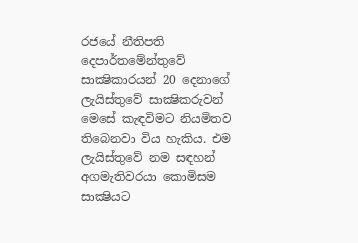රජයේ නීතිපති දෙපාර්තමේන්තුවේ සාක්‍ෂිකාරයන් 20 දෙනාගේ ලැයිස්‌තුවේ සාක්‍ෂිකරුවන් මෙසේ කැඳවිමට නියමිතව තිබෙනවා විය හැකිය. එම ලැයිස්‌තුවේ නම සඳහන් අගමැතිවරයා කොමිසම සාක්‍ෂියට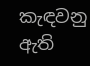කැඳවනු ඇති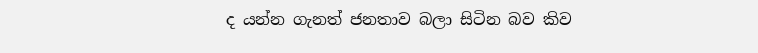ද යන්න ගැනත් ජනතාව බලා සිටින බව කිව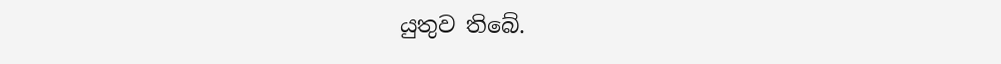යුතුව තිබේ.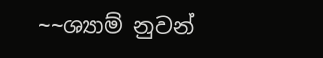~~ශ්‍යාම් නුවන්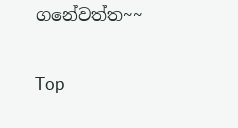ගනේවත්ත~~

Top